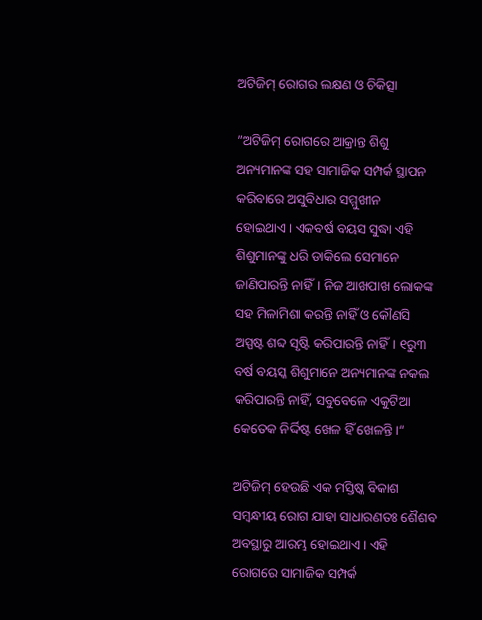ଅଟିଜିମ୍‌ ରୋଗର ଲକ୍ଷଣ ଓ ଚିକିତ୍ସା

”ଅଟିଜିମ୍‌ ରୋଗରେ ଆକ୍ରାନ୍ତ ଶିଶୁ ଅନ୍ୟମାନଙ୍କ ସହ ସାମାଜିକ ସମ୍ପର୍କ ସ୍ଥାପନ କରିବାରେ ଅସୁବିଧାର ସମ୍ମୁଖୀନ ହୋଇଥାଏ। ଏକବର୍ଷ ବୟସ ସୁଦ୍ଧା ଏହି ଶିଶୁମାନଙ୍କୁ ଧରି ଡାକିଲେ ସେମାନେ ଜାଣିପାରନ୍ତି ନାହିଁ। ନିଜ ଆଖପାଖ ଲୋକଙ୍କ ସହ ମିଳାମିଶା କରନ୍ତି ନାହିଁ ଓ କୌଣସି ଅସ୍ପଷ୍ଟ ଶବ୍ଦ ସୃଷ୍ଟି କରିପାରନ୍ତି ନାହିଁ। ୧ରୁ୩ ବର୍ଷ ବୟସ୍କ ଶିଶୁମାନେ ଅନ୍ୟମାନଙ୍କ ନକଲ କରିପାରନ୍ତି ନାହିଁ, ସବୁବେଳେ ଏକୁଟିଆ କେତେକ ନିର୍ଦ୍ଦିଷ୍ଟ ଖେଳ ହିଁ ଖେଳନ୍ତି।“

ଅଟିଜିମ୍‌ ହେଉଛି ଏକ ମସ୍ତିଷ୍କ ବିକାଶ ସମ୍ବନ୍ଧୀୟ ରୋଗ ଯାହା ସାଧାରଣତଃ ଶୈଶବ ଅବସ୍ଥାରୁ ଆରମ୍ଭ ହୋଇଥାଏ। ଏହି ରୋଗରେ ସାମାଜିକ ସମ୍ପର୍କ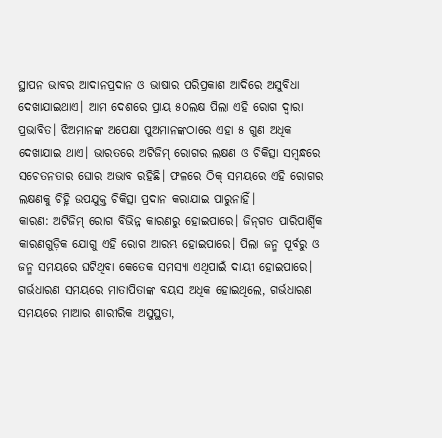ସ୍ଥାପନ ଭାବର ଆଦାନପ୍ରଦାନ ଓ ଭାଷାର ପରିପ୍ରକାଶ ଆଦିରେ ଅସୁବିଧା ଦେଖାଯାଇଥାଏ। ଆମ ଦେଶରେ ପ୍ରାୟ ୫୦ଲକ୍ଷ ପିଲା ଏହି ରୋଗ ଦ୍ୱାରା ପ୍ରଭାବିତ। ଝିଅମାନଙ୍କ ଅପେକ୍ଷା ପୁଅମାନଙ୍କଠାରେ ଏହା ୫ ଗୁଣ ଅଧିକ ଦେଖାଯାଇ ଥାଏ। ଭାରତରେ ଅଟିଜିମ୍‌ ରୋଗର ଲକ୍ଷଣ ଓ ଚିକିତ୍ସା ସମ୍ବନ୍ଧରେ ସଚେତନତାର ଘୋର ଅଭାବ ରହିଛି। ଫଳରେ ଠିକ୍‌ ସମୟରେ ଏହି ରୋଗର ଲକ୍ଷଣକୁ ଚିହ୍ନି ଉପଯୁକ୍ତ ଚିକିତ୍ସା ପ୍ରଦାନ କରାଯାଇ ପାରୁନାହିଁ।
କାରଣ: ଅଟିଜିମ୍‌ ରୋଗ ବିଭିନ୍ନ କାରଣରୁ ହୋଇପାରେ। ଜିନ୍‌ଗତ ପାରିପାର୍ଶ୍ୱିକ କାରଣଗୁଡ଼ିକ ଯୋଗୁ ଏହି ରୋଗ ଆରମ୍ଭ ହୋଇପାରେ। ପିଲା ଜନ୍ମ ପୂର୍ବରୁ ଓ ଜନ୍ମ ସମୟରେ ଘଟିଥିବା କେତେକ ସମସ୍ୟା ଏଥିପାଇଁ ଦାୟୀ ହୋଇପାରେ। ଗର୍ଭଧାରଣ ସମୟରେ ମାତାପିତାଙ୍କ ବୟସ ଅଧିକ ହୋଇଥିଲେ, ଗର୍ଭଧାରଣ ସମୟରେ ମାଆର ଶାରୀରିକ ଅସୁସ୍ଥତା,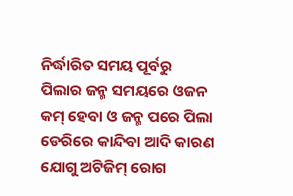ନିର୍ଦ୍ଧାରିତ ସମୟ ପୂର୍ବରୁ ପିଲାର ଜନ୍ମ ସମୟରେ ଓଜନ କମ୍‌ ହେବା ଓ ଜନ୍ମ ପରେ ପିଲା ଡେରିରେ କାନ୍ଦିବା ଆଦି କାରଣ ଯୋଗୁ ଅଟିଜିମ୍‌ ରୋଗ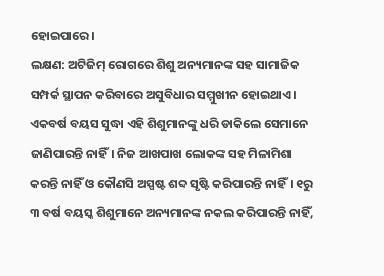ହୋଇପାରେ।
ଲକ୍ଷଣ: ଅଟିଜିମ୍‌ ରୋଗରେ ଶିଶୁ ଅନ୍ୟମାନଙ୍କ ସହ ସାମାଜିକ ସମ୍ପର୍କ ସ୍ଥାପନ କରିବାରେ ଅସୁବିଧାର ସମ୍ମୁଖୀନ ହୋଇଥାଏ। ଏକବର୍ଷ ବୟସ ସୁଦ୍ଧା ଏହି ଶିଶୁମାନଙ୍କୁ ଧରି ଡାକିଲେ ସେମାନେ ଜାଣିପାରନ୍ତି ନାହିଁ। ନିଜ ଆଖପାଖ ଲୋକଙ୍କ ସହ ମିଳାମିଶା କରନ୍ତି ନାହିଁ ଓ କୌଣସି ଅସ୍ପଷ୍ଟ ଶବ୍ଦ ସୃଷ୍ଟି କରିପାରନ୍ତି ନାହିଁ। ୧ରୁ ୩ ବର୍ଷ ବୟସ୍କ ଶିଶୁମାନେ ଅନ୍ୟମାନଙ୍କ ନକଲ କରିପାରନ୍ତି ନାହିଁ,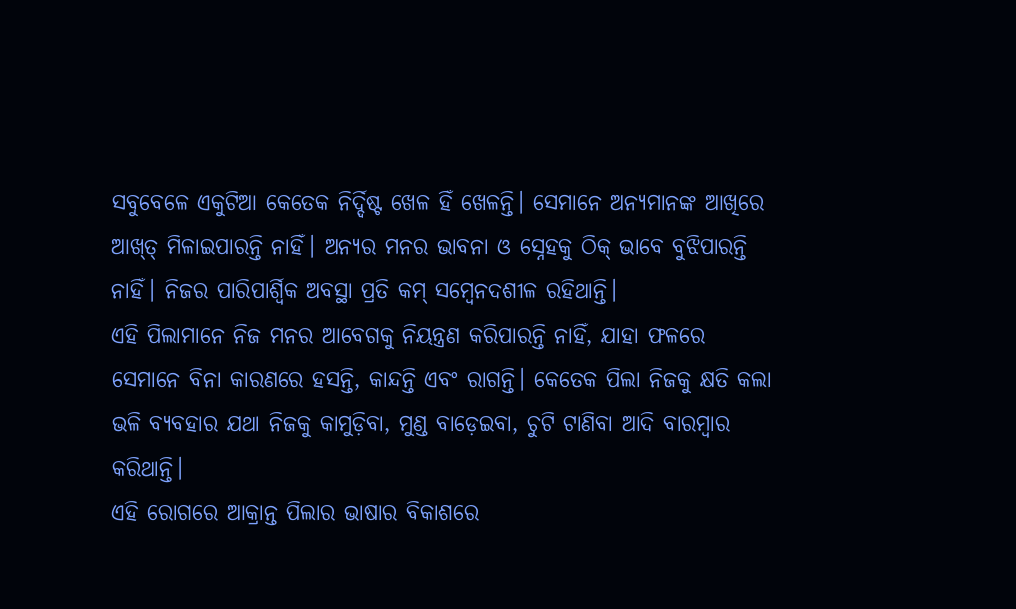ସବୁବେଳେ ଏକୁଟିଆ କେତେକ ନିର୍ଦ୍ଦିଷ୍ଟ ଖେଳ ହିଁ ଖେଳନ୍ତି। ସେମାନେ ଅନ୍ୟମାନଙ୍କ ଆଖିରେ ଆଖ୍‌ତ୍ ମିଳାଇପାରନ୍ତି ନାହିଁ। ଅନ୍ୟର ମନର ଭାବନା ଓ ସ୍ନେହକୁ ଠିକ୍‌ ଭାବେ ବୁଝିପାରନ୍ତି ନାହିଁ। ନିଜର ପାରିପାର୍ଶ୍ୱିକ ଅବସ୍ଥା ପ୍ରତି କମ୍‌ ସମ୍ବେନଦଶୀଳ ରହିଥାନ୍ତି।
ଏହି ପିଲାମାନେ ନିଜ ମନର ଆବେଗକୁ ନିୟନ୍ତ୍ରଣ କରିପାରନ୍ତି ନାହିଁ, ଯାହା ଫଳରେ ସେମାନେ ବିନା କାରଣରେ ହସନ୍ତି, କାନ୍ଦନ୍ତି ଏବଂ ରାଗନ୍ତି। କେତେକ ପିଲା ନିଜକୁ କ୍ଷତି କଲା ଭଳି ବ୍ୟବହାର ଯଥା ନିଜକୁ କାମୁଡ଼ିବା, ମୁଣ୍ଡ ବାଡ଼େଇବା, ଚୁଟି ଟାଣିବା ଆଦି ବାରମ୍ବାର କରିଥାନ୍ତି।
ଏହି ରୋଗରେ ଆକ୍ରାନ୍ତ ପିଲାର ଭାଷାର ବିକାଶରେ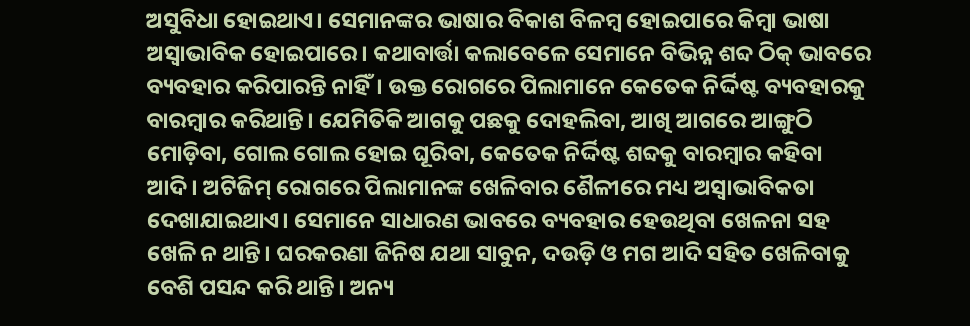ଅସୁବିଧା ହୋଇଥାଏ। ସେମାନଙ୍କର ଭାଷାର ବିକାଶ ବିଳମ୍ବ ହୋଇପାରେ କିମ୍ବା ଭାଷା ଅସ୍ବାଭାବିକ ହୋଇପାରେ। କଥାବାର୍ତ୍ତା କଲାବେଳେ ସେମାନେ ବିଭିନ୍ନ ଶବ୍ଦ ଠିକ୍‌ ଭାବରେ ବ୍ୟବହାର କରିପାରନ୍ତି ନାହିଁ। ଉକ୍ତ ରୋଗରେ ପିଲାମାନେ କେତେକ ନିର୍ଦ୍ଦିଷ୍ଟ ବ୍ୟବହାରକୁ ବାରମ୍ବାର କରିଥାନ୍ତି। ଯେମିତିକି ଆଗକୁ ପଛକୁ ଦୋହଲିବା, ଆଖି ଆଗରେ ଆଙ୍ଗୁଠି ମୋଡ଼ିବା, ଗୋଲ ଗୋଲ ହୋଇ ଘୂରିବା, କେତେକ ନିର୍ଦ୍ଦିଷ୍ଟ ଶବ୍ଦକୁ ବାରମ୍ବାର କହିବା ଆଦି। ଅଟିଜିମ୍‌ ରୋଗରେ ପିଲାମାନଙ୍କ ଖେଳିବାର ଶୈଳୀରେ ମଧ୍ୟ ଅସ୍ବାଭାବିକତା ଦେଖାଯାଇଥାଏ। ସେମାନେ ସାଧାରଣ ଭାବରେ ବ୍ୟବହାର ହେଉଥିବା ଖେଳନା ସହ ଖେଳି ନ ଥାନ୍ତି। ଘରକରଣା ଜିନିଷ ଯଥା ସାବୁନ, ଦଉଡ଼ି ଓ ମଗ ଆଦି ସହିତ ଖେଳିବାକୁ ବେଶି ପସନ୍ଦ କରି ଥାନ୍ତି। ଅନ୍ୟ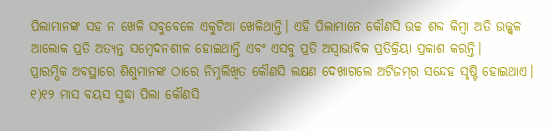ପିଲାମାନଙ୍କ ସହ ନ ଖେଳି ସବୁବେଳେ ଏକୁଟିଆ ଖେଳିଥାନ୍ତି। ଏହି ପିଲାମାନେ କୌଣସି ଉଚ୍ଚ ଶବ୍ଦ କିମ୍ବା ଅତି ଉଜ୍ଜ୍ୱଳ ଆଲୋକ ପ୍ରତି ଅତ୍ୟନ୍ତ ସମ୍ବେଦନଶୀଳ ହୋଇଥାନ୍ତି ଏବଂ ଏସବୁ ପ୍ରତି ଅସ୍ବାଭାବିକ ପ୍ରତିକ୍ରିୟା ପ୍ରକାଶ କରନ୍ତି।
ପ୍ରାରମ୍ଭିକ ଅବସ୍ଥାରେ ଶିଶୁମାନଙ୍କ ଠାରେ ନିମ୍ନଲିଖିତ କୌଣସି ଲକ୍ଷଣ ଦେଖାଗଲେ ଅଟିଜମ୍‌ର ସନ୍ଦେହ ସୃଷ୍ଟି ହୋଇଥାଏ।
୧)୧୨ ମାସ ବୟସ ସୁଦ୍ଧା ପିଲା କୌଣସି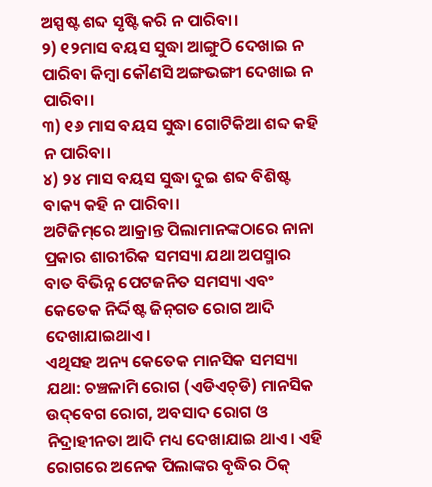ଅସ୍ପଷ୍ଟ ଶବ୍ଦ ସୃଷ୍ଟି କରି ନ ପାରିବା।
୨) ୧୨ମାସ ବୟସ ସୁଦ୍ଧା ଆଙ୍ଗୁଠି ଦେଖାଇ ନ ପାରିବା କିମ୍ବା କୌଣସି ଅଙ୍ଗଭଙ୍ଗୀ ଦେଖାଇ ନ ପାରିବା।
୩) ୧୬ ମାସ ବୟସ ସୁଦ୍ଧା ଗୋଟିକିଆ ଶବ୍ଦ କହି ନ ପାରିବା।
୪) ୨୪ ମାସ ବୟସ ସୁଦ୍ଧା ଦୁଇ ଶବ୍ଦ ବିଶିଷ୍ଟ ବାକ୍ୟ କହି ନ ପାରିବା।
ଅଟିଜିମ୍‌ରେ ଆକ୍ରାନ୍ତ ପିଲାମାନଙ୍କଠାରେ ନାନା ପ୍ରକାର ଶାରୀରିକ ସମସ୍ୟା ଯଥା ଅପସ୍ମାର ବାତ ବିଭିନ୍ନ ପେଟଜନିତ ସମସ୍ୟା ଏବଂ କେତେକ ନିର୍ଦ୍ଦିଷ୍ଟ ଜିନ୍‌ଗତ ରୋଗ ଆଦି ଦେଖାଯାଇଥାଏ।
ଏଥିସହ ଅନ୍ୟ କେତେକ ମାନସିକ ସମସ୍ୟା ଯଥା: ଚଞ୍ଚଳାମି ରୋଗ (ଏଡିଏଚ୍‌ଡି) ମାନସିକ ଉଦ୍‌ବେଗ ରୋଗ, ଅବସାଦ ରୋଗ ଓ ନିଦ୍ରାହୀନତା ଆଦି ମଧ୍ୟ ଦେଖାଯାଇ ଥାଏ। ଏହି ରୋଗରେ ଅନେକ ପିଲାଙ୍କର ବୃଦ୍ଧିର ଠିକ୍‌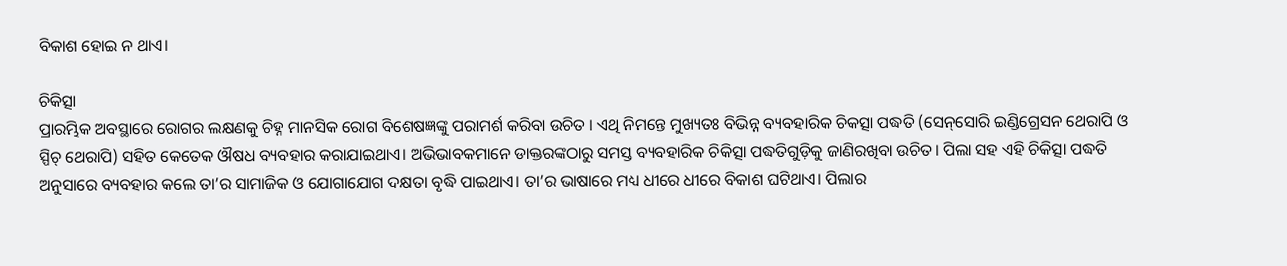ବିକାଶ ହୋଇ ନ ଥାଏ।

ଚିକିତ୍ସା
ପ୍ରାରମ୍ଭିକ ଅବସ୍ଥାରେ ରୋଗର ଲକ୍ଷଣକୁ ଚିହ୍ନ ମାନସିକ ରୋଗ ବିଶେଷଜ୍ଞଙ୍କୁ ପରାମର୍ଶ କରିବା ଉଚିତ । ଏଥି ନିମନ୍ତେ ମୁଖ୍ୟତଃ ବିଭିନ୍ନ ବ୍ୟବହାରିକ ଚିକତ୍ସା ପଦ୍ଧତି (ସେନ୍‌ସୋରି ଇଣ୍ଡିଗ୍ରେସନ ଥେରାପି ଓ ସ୍ପିଚ୍‌ ଥେରାପି) ସହିତ କେତେକ ଔଷଧ ବ୍ୟବହାର କରାଯାଇଥାଏ। ଅଭିଭାବକମାନେ ଡାକ୍ତରଙ୍କଠାରୁ ସମସ୍ତ ବ୍ୟବହାରିକ ଚିକିତ୍ସା ପଦ୍ଧତିଗୁଡ଼ିକୁ ଜାଣିରଖିବା ଉଚିତ। ପିଲା ସହ ଏହି ଚିକିତ୍ସା ପଦ୍ଧତି ଅନୁସାରେ ବ୍ୟବହାର କଲେ ତା’ର ସାମାଜିକ ଓ ଯୋଗାଯୋଗ ଦକ୍ଷତା ବୃଦ୍ଧି ପାଇଥାଏ। ତା’ର ଭାଷାରେ ମଧ୍ୟ ଧୀରେ ଧୀରେ ବିକାଶ ଘଟିଥାଏ। ପିଲାର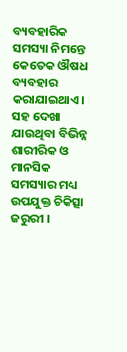ବ୍ୟବହାରିକ ସମସ୍ୟା ନିମନ୍ତେ କେତେକ ଔଷଧ ବ୍ୟବହାର କରାଯାଇଥାଏ। ସହ ଦେଖା ଯାଉଥିବା ବିଭିନ୍ନ ଶାରୀରିକ ଓ ମାନସିକ ସମସ୍ୟାର ମଧ୍ୟ ଉପଯୁକ୍ତ ଚିକିତ୍ସା ଜରୁରୀ ।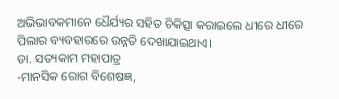ଅଭିଭାବକମାନେ ଧୈର୍ଯ୍ୟର ସହିତ ଚିକିତ୍ସା କରାଇଲେ ଧୀରେ ଧୀରେ ପିଲାର ବ୍ୟବହାରରେ ଉନ୍ନତି ଦେଖାଯାଇଥାଏ।
ଡା. ସତ୍ୟକାମ ମହାପାତ୍ର
-ମାନସିକ ରୋଗ ବିଶେଷଜ୍ଞ,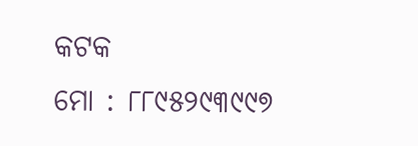କଟକ
ମୋ : ୮୮୯୫୨୯୩୯୯୭